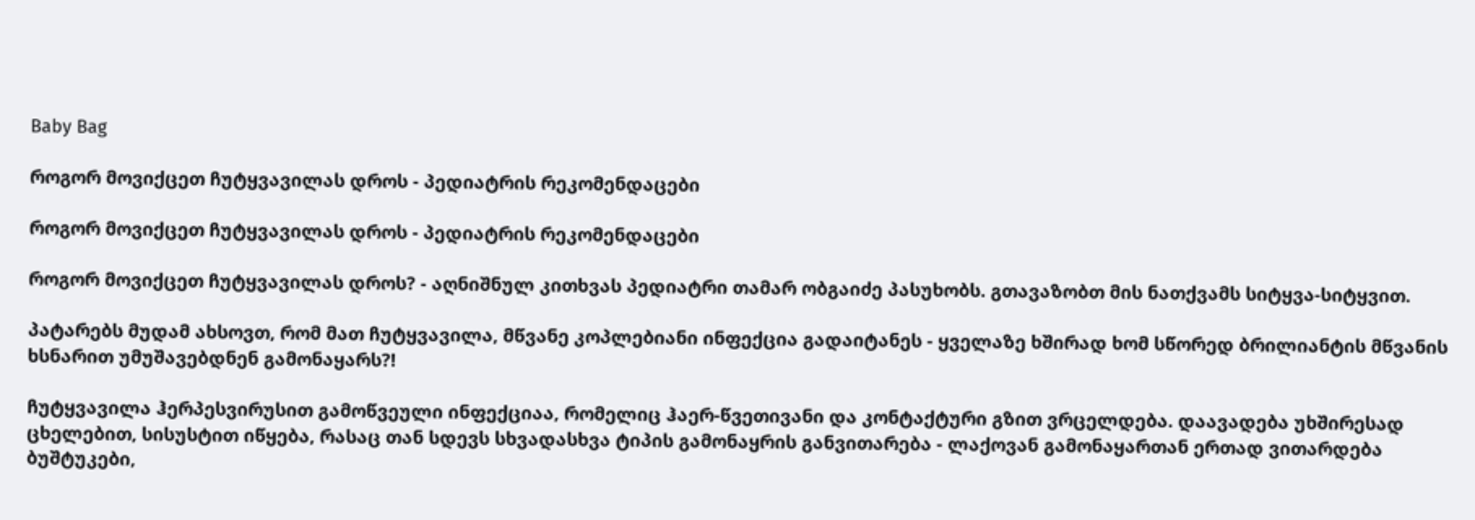Baby Bag

როგორ მოვიქცეთ ჩუტყვავილას დროს - პედიატრის რეკომენდაცები

როგორ მოვიქცეთ ჩუტყვავილას დროს - პედიატრის რეკომენდაცები

როგორ მოვიქცეთ ჩუტყვავილას დროს? - აღნიშნულ კითხვას პედიატრი თამარ ობგაიძე პასუხობს. გთავაზობთ მის ნათქვამს სიტყვა-სიტყვით.

პატარებს მუდამ ახსოვთ, რომ მათ ჩუტყვავილა, მწვანე კოპლებიანი ინფექცია გადაიტანეს - ყველაზე ხშირად ხომ სწორედ ბრილიანტის მწვანის ხსნარით უმუშავებდნენ გამონაყარს?!

ჩუტყვავილა ჰერპესვირუსით გამოწვეული ინფექციაა, რომელიც ჰაერ-წვეთივანი და კონტაქტური გზით ვრცელდება. დაავადება უხშირესად ცხელებით, სისუსტით იწყება, რასაც თან სდევს სხვადასხვა ტიპის გამონაყრის განვითარება - ლაქოვან გამონაყართან ერთად ვითარდება ბუშტუკები,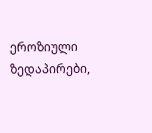ეროზიული ზედაპირები,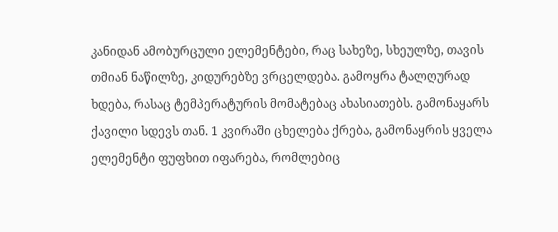კანიდან ამობურცული ელემენტები, რაც სახეზე, სხეულზე, თავის თმიან ნაწილზე, კიდურებზე ვრცელდება. გამოყრა ტალღურად ხდება, რასაც ტემპერატურის მომატებაც ახასიათებს. გამონაყარს ქავილი სდევს თან. 1 კვირაში ცხელება ქრება, გამონაყრის ყველა ელემენტი ფუფხით იფარება, რომლებიც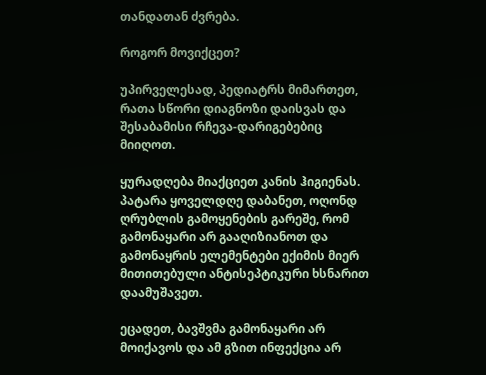თანდათან ძვრება.

როგორ მოვიქცეთ?

უპირველესად, პედიატრს მიმართეთ, რათა სწორი დიაგნოზი დაისვას და შესაბამისი რჩევა-დარიგებებიც მიიღოთ.

ყურადღება მიაქციეთ კანის ჰიგიენას. პატარა ყოველდღე დაბანეთ, ოღონდ ღრუბლის გამოყენების გარეშე, რომ გამონაყარი არ გააღიზიანოთ და გამონაყრის ელემენტები ექიმის მიერ მითითებული ანტისეპტიკური ხსნარით დაამუშავეთ.

ეცადეთ, ბავშვმა გამონაყარი არ მოიქავოს და ამ გზით ინფექცია არ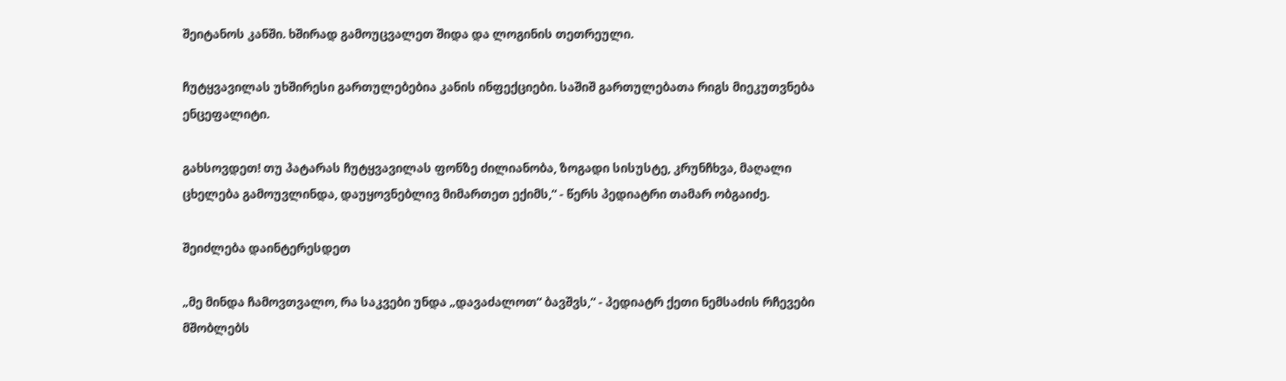შეიტანოს კანში. ხშირად გამოუცვალეთ შიდა და ლოგინის თეთრეული.

ჩუტყვავილას უხშირესი გართულებებია კანის ინფექციები. საშიშ გართულებათა რიგს მიეკუთვნება ენცეფალიტი.

გახსოვდეთ! თუ პატარას ჩუტყვავილას ფონზე ძილიანობა, ზოგადი სისუსტე, კრუნჩხვა, მაღალი ცხელება გამოუვლინდა, დაუყოვნებლივ მიმართეთ ექიმს,“ - წერს პედიატრი თამარ ობგაიძე.

შეიძლება დაინტერესდეთ

„მე მინდა ჩამოვთვალო, რა საკვები უნდა „დავაძალოთ“ ბავშვს,“ - პედიატრ ქეთი ნემსაძის რჩევები მშობლებს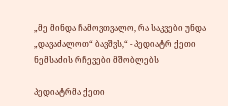„მე მინდა ჩამოვთვალო, რა საკვები უნდა „დავაძალოთ“ ბავშვს,“ - პედიატრ ქეთი ნემსაძის რჩევები მშობლებს

პედიატრმა ქეთი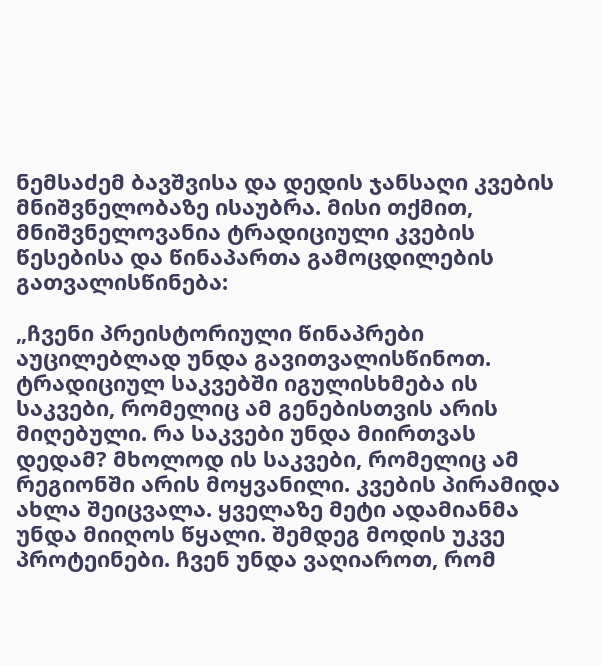ნემსაძემ ბავშვისა და დედის ჯანსაღი კვების მნიშვნელობაზე ისაუბრა. მისი თქმით, მნიშვნელოვანია ტრადიციული კვების წესებისა და წინაპართა გამოცდილების გათვალისწინება:

„ჩვენი პრეისტორიული წინაპრები აუცილებლად უნდა გავითვალისწინოთ. ტრადიციულ საკვებში იგულისხმება ის საკვები, რომელიც ამ გენებისთვის არის მიღებული. რა საკვები უნდა მიირთვას დედამ? მხოლოდ ის საკვები, რომელიც ამ რეგიონში არის მოყვანილი. კვების პირამიდა ახლა შეიცვალა. ყველაზე მეტი ადამიანმა უნდა მიიღოს წყალი. შემდეგ მოდის უკვე პროტეინები. ჩვენ უნდა ვაღიაროთ, რომ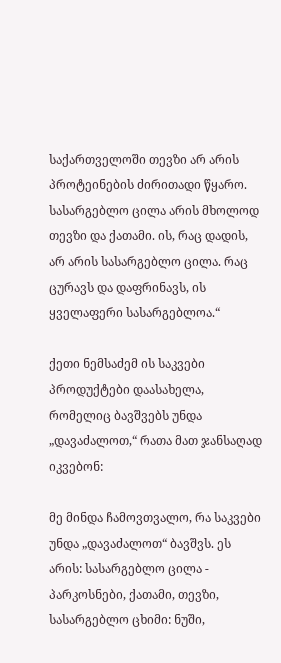საქართველოში თევზი არ არის პროტეინების ძირითადი წყარო. სასარგებლო ცილა არის მხოლოდ თევზი და ქათამი. ის, რაც დადის, არ არის სასარგებლო ცილა. რაც ცურავს და დაფრინავს, ის ყველაფერი სასარგებლოა.“

ქეთი ნემსაძემ ის საკვები პროდუქტები დაასახელა, რომელიც ბავშვებს უნდა „დავაძალოთ,“ რათა მათ ჯანსაღად იკვებონ:

მე მინდა ჩამოვთვალო, რა საკვები უნდა „დავაძალოთ“ ბავშვს. ეს არის: სასარგებლო ცილა - პარკოსნები, ქათამი, თევზი, სასარგებლო ცხიმი: ნუში,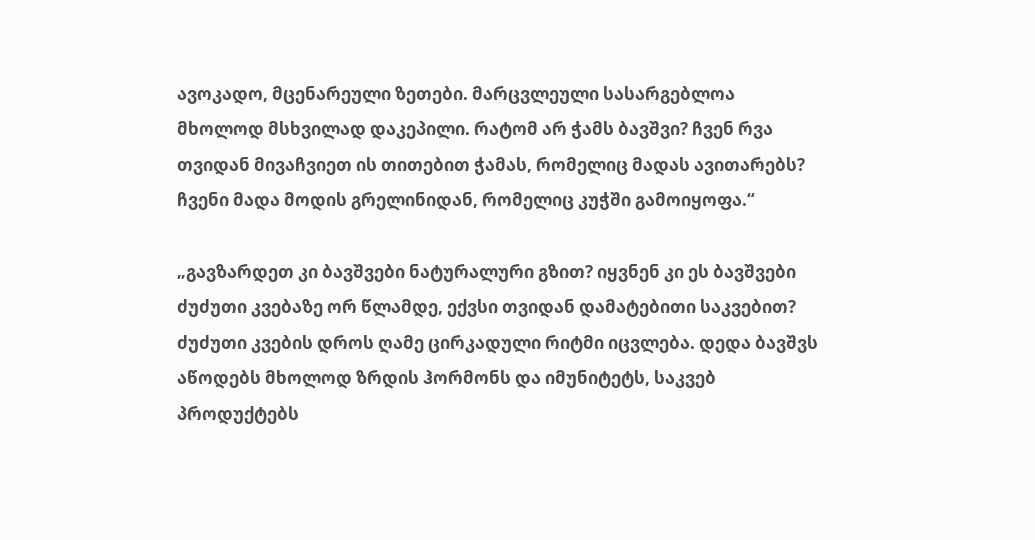ავოკადო, მცენარეული ზეთები. მარცვლეული სასარგებლოა მხოლოდ მსხვილად დაკეპილი. რატომ არ ჭამს ბავშვი? ჩვენ რვა თვიდან მივაჩვიეთ ის თითებით ჭამას, რომელიც მადას ავითარებს? ჩვენი მადა მოდის გრელინიდან, რომელიც კუჭში გამოიყოფა.“

„გავზარდეთ კი ბავშვები ნატურალური გზით? იყვნენ კი ეს ბავშვები ძუძუთი კვებაზე ორ წლამდე, ექვსი თვიდან დამატებითი საკვებით? ძუძუთი კვების დროს ღამე ცირკადული რიტმი იცვლება. დედა ბავშვს აწოდებს მხოლოდ ზრდის ჰორმონს და იმუნიტეტს, საკვებ პროდუქტებს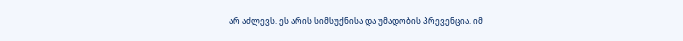არ აძლევს. ეს არის სიმსუქნისა და უმადობის პრევენცია. იმ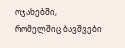ოჯახებში, რომელშიც ბავშვები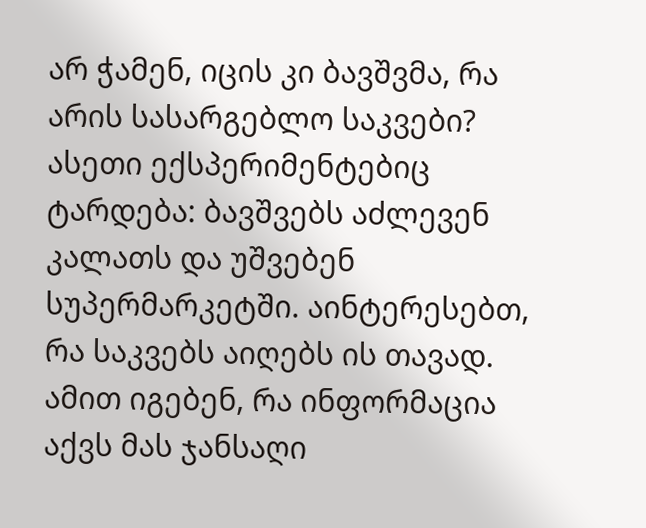არ ჭამენ, იცის კი ბავშვმა, რა არის სასარგებლო საკვები? ასეთი ექსპერიმენტებიც ტარდება: ბავშვებს აძლევენ კალათს და უშვებენ სუპერმარკეტში. აინტერესებთ, რა საკვებს აიღებს ის თავად. ამით იგებენ, რა ინფორმაცია აქვს მას ჯანსაღი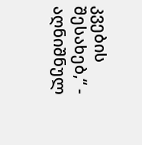კვების შესახებ,“ - აღნიშნულ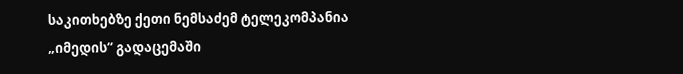საკითხებზე ქეთი ნემსაძემ ტელეკომპანია „იმედის“ გადაცემაში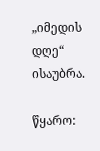„იმედის დღე“ ისაუბრა.

წყარო: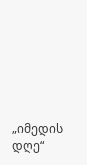„იმედის დღე“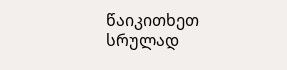წაიკითხეთ სრულად